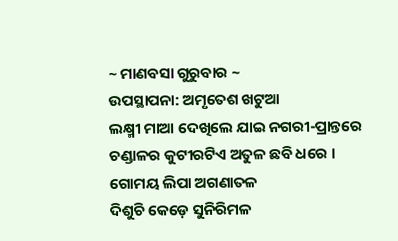~ ମାଣବସା ଗୁରୁବାର ~
ଉପସ୍ଥାପନା: ଅମୃତେଶ ଖଟୁଆ
ଲକ୍ଷ୍ମୀ ମାଆ ଦେଖିଲେ ଯାଇ ନଗରୀ-ପ୍ରାନ୍ତରେ
ଚଣ୍ଡାଳର କୁଟୀରଟିଏ ଅତୁଳ ଛବି ଧରେ ।
ଗୋମୟ ଲିପା ଅଗଣାତଳ
ଦିଶୁଚି କେଡ଼େ ସୁନିରିମଳ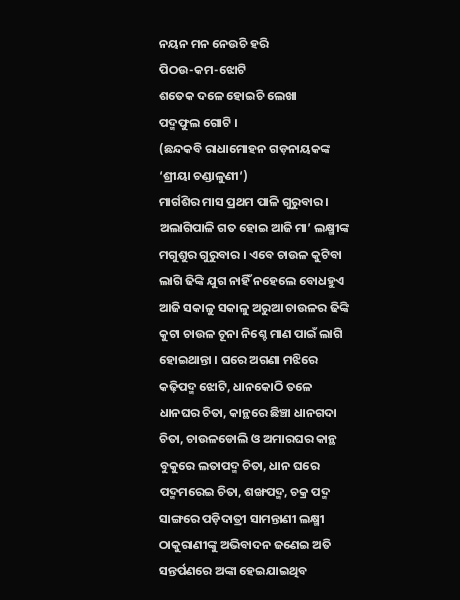ନୟନ ମନ ନେଉଚି ହରି
ପିଠଉ-କମ-ଝୋଟି
ଶତେକ ଦଳେ ହୋଇଚି ଲେଖା
ପଦ୍ମଫୁଲ ଗୋଟି ।
(ଛନ୍ଦକବି ରାଧାମୋହନ ଗଡ଼ନାୟକଙ୍କ ‘ଶ୍ରୀୟା ଚଣ୍ଡାଳୁଣୀ‘)
ମାର୍ଗଶିର ମାସ ପ୍ରଥମ ପାଳି ଗୁରୁବାର । ଅଲାଗିପାଳି ଗତ ହୋଇ ଆଜି ମା’ ଲକ୍ଷ୍ମୀଙ୍କ ମଗୁଶୁର ଗୁରୁବାର । ଏବେ ଚାଉଳ କୁଟିବା ଲାଗି ଢିଙ୍କି ଯୁଗ ନାହିଁ ନହେଲେ ବୋଧହୁଏ ଆଜି ସକାଳୁ ସକାଳୁ ଅରୁଆ ଚାଉଳର ଢିଙ୍କି କୁଟା ଚାଉଳ ଚୂନା ନିଶ୍ଚେ ମାଣ ପାଇଁ ଲାଗି ହୋଇଥାନ୍ତା । ଘରେ ଅଗଣା ମଝିରେ କଢ଼ିପଦ୍ମ ଝୋଟି, ଧାନକୋଠି ତଳେ ଧାନଘର ଚିତା, କାନ୍ଥରେ ଛିଞ୍ଚା ଧାନଗଦା ଚିତା, ଚାଉଳଡୋଲି ଓ ଅମାରଘର କାନ୍ଥ ବୁକୁରେ ଲତାପଦ୍ମ ଚିତା, ଧାନ ଘରେ ପଦ୍ମମରେଇ ଚିତା, ଶଙ୍ଖପଦ୍ମ, ଚକ୍ର ପଦ୍ମ ସାଙ୍ଗରେ ପଡ଼ିଦାତ୍ରୀ ସାମନ୍ତାଣୀ ଲକ୍ଷ୍ମୀ ଠାକୁରାଣୀଙ୍କୁ ଅଭିବାଦନ ଜଣେଇ ଅତି ସନ୍ତର୍ପଣରେ ଅଙ୍କା ହେଇଯାଇଥିବ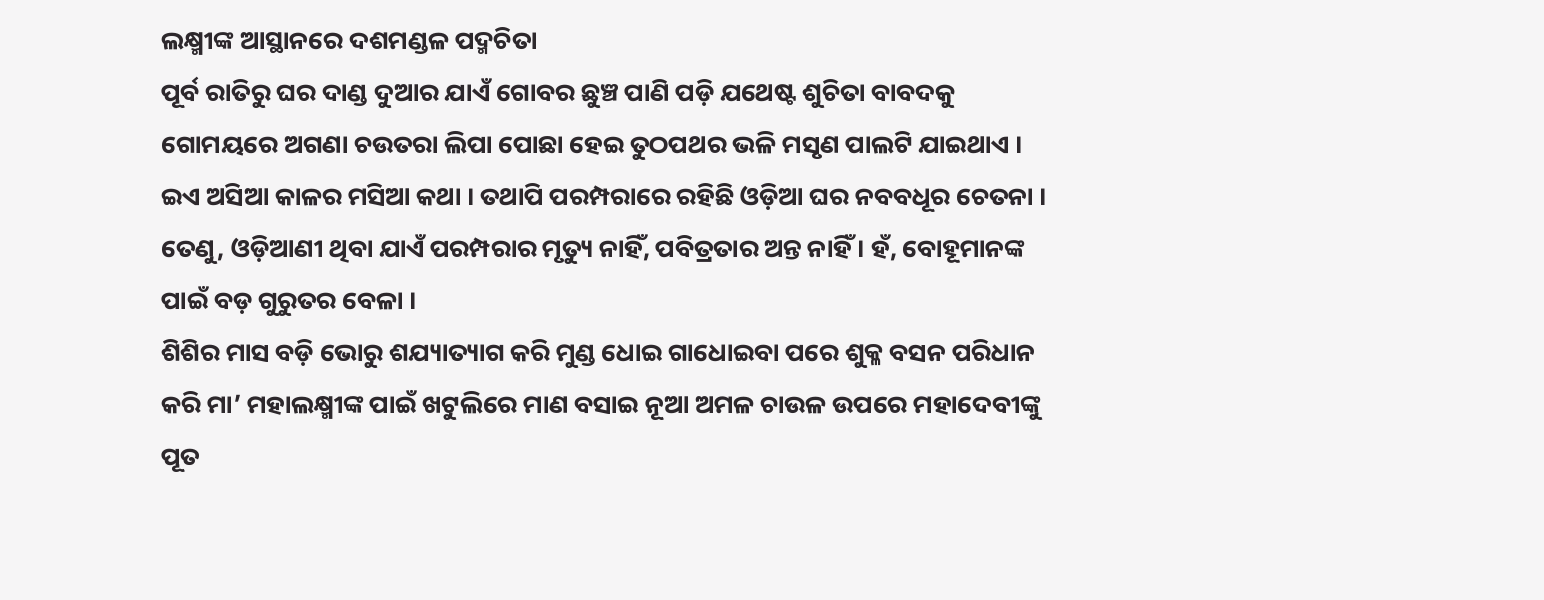ଲକ୍ଷ୍ମୀଙ୍କ ଆସ୍ଥାନରେ ଦଶମଣ୍ଡଳ ପଦ୍ମଚିତା
ପୂର୍ବ ରାତିରୁ ଘର ଦାଣ୍ଡ ଦୁଆର ଯାଏଁ ଗୋବର ଛୁଞ୍ଚ ପାଣି ପଡ଼ି ଯଥେଷ୍ଟ ଶୁଚିତା ବାବଦକୁ ଗୋମୟରେ ଅଗଣା ଚଉତରା ଲିପା ପୋଛା ହେଇ ତୁଠପଥର ଭଳି ମସୃଣ ପାଲଟି ଯାଇଥାଏ । ଇଏ ଅସିଆ କାଳର ମସିଆ କଥା । ତଥାପି ପରମ୍ପରାରେ ରହିଛି ଓଡ଼ିଆ ଘର ନବବଧୂର ଚେତନା । ତେଣୁ, ଓଡ଼ିଆଣୀ ଥିବା ଯାଏଁ ପରମ୍ପରାର ମୃତ୍ୟୁ ନାହିଁ, ପବିତ୍ରତାର ଅନ୍ତ ନାହିଁ । ହଁ, ବୋହୂମାନଙ୍କ ପାଇଁ ବଡ଼ ଗୁରୁତର ବେଳା ।
ଶିଶିର ମାସ ବଡ଼ି ଭୋରୁ ଶଯ୍ୟାତ୍ୟାଗ କରି ମୁଣ୍ଡ ଧୋଇ ଗାଧୋଇବା ପରେ ଶୁକ୍ଳ ବସନ ପରିଧାନ କରି ମା’ ମହାଲକ୍ଷ୍ମୀଙ୍କ ପାଇଁ ଖଟୁଲିରେ ମାଣ ବସାଇ ନୂଆ ଅମଳ ଚାଉଳ ଉପରେ ମହାଦେବୀଙ୍କୁ ପୂତ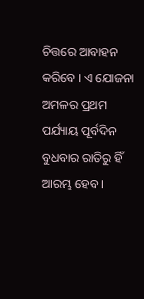ଚିତ୍ତରେ ଆବାହନ କରିବେ । ଏ ଯୋଜନା ଅମଳର ପ୍ରଥମ ପର୍ଯ୍ୟାୟ ପୂର୍ବଦିନ ବୁଧବାର ରାତିରୁ ହିଁ ଆରମ୍ଭ ହେବ ।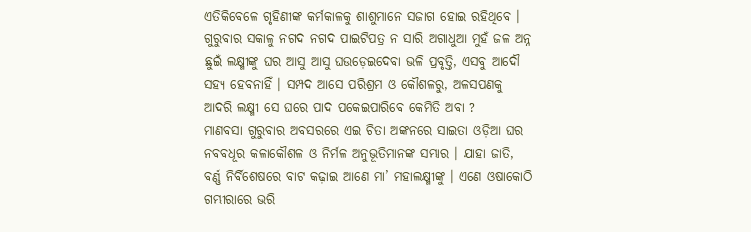ଏତିକିବେଳେ ଗୃହିଣୀଙ୍କ କର୍ମକାଳକୁ ଶାଶୁମାନେ ସଜାଗ ହୋଇ ରହିଥିବେ ‌। ଗୁରୁବାର ସକାଳୁ ନଗଦ ନଗଦ ପାଇଟିପତ୍ର ନ ସାରି ଅଗାଧୁଆ ମୁହଁ ଜଳ ଅନ୍ନ ଛୁଇଁ ଲକ୍ଷ୍ମୀଙ୍କୁ ଘର ଆସୁ ଆସୁ ଘଉଡ଼େଇଦେବା ଭଳି ପ୍ରବୃତ୍ତି, ଏସବୁ ଆଦୌ ସହ୍ୟ ହେବନାହିଁ । ସମ୍ପଦ ଆସେ ପରିଶ୍ରମ ଓ କୌଶଳରୁ, ଅଳସପଣକୁ ଆଦରି ଲକ୍ଷ୍ମୀ ସେ ଘରେ ପାଦ ପକେଇପାରିବେ କେମିତି ଅବା ?
ମାଣବସା ଗୁରୁବାର ଅବସରରେ ଏଇ ଚିତା ଅଙ୍କନରେ ସାଇତା ଓଡ଼ିଆ ଘର ନବବଧୂର କଳାକୌଶଳ ଓ ନିର୍ମଳ ଅନୁଭୂତିମାନଙ୍କ ସମ୍ଭାର । ଯାହା ଜାତି, ବର୍ଣ୍ଣ ନିର୍ବିଶେଷରେ ବାଟ କଢ଼ାଇ ଆଣେ ମା’ ମହାଲକ୍ଷ୍ମୀଙ୍କୁ । ଏଣେ ଓଷାକୋଠି ଗମ୍ଭୀରାରେ ଭରି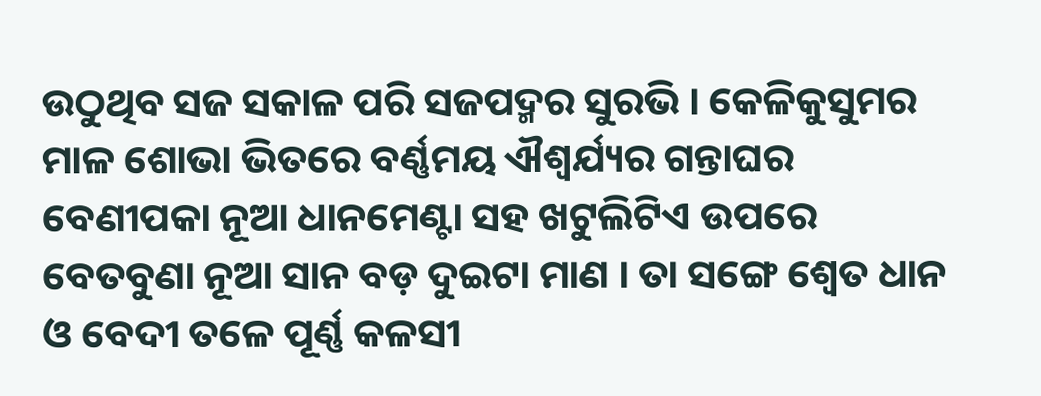ଉଠୁଥିବ ସଜ ସକାଳ ପରି ସଜପଦ୍ମର ସୁରଭି । କେଳିକୁସୁମର ମାଳ ଶୋଭା ଭିତରେ ବର୍ଣ୍ଣମୟ ଐଶ୍ବର୍ଯ୍ୟର ଗନ୍ତାଘର ବେଣୀପକା ନୂଆ ଧାନମେଣ୍ଟା ସହ ଖଟୁଲିଟିଏ ଉପରେ ବେତବୁଣା ନୂଆ ସାନ ବଡ଼ ଦୁଇଟା ମାଣ । ତା ସଙ୍ଗେ ଶ୍ବେତ ଧାନ ଓ ବେଦୀ ତଳେ ପୂର୍ଣ୍ଣ କଳସୀ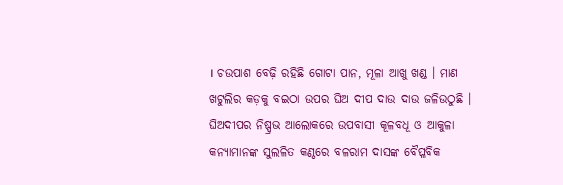। ଚଉପାଶ ବେଢ଼ି ରହିଛି ଗୋଟା ପାନ, ମୂଳା ଆଖୁ ଖଣ୍ଡ । ମାଣ ଖଟୁଲିର କଡ଼କୁ ବଇଠା ଉପର ଘିଅ ଦୀପ ଦାଉ ଦାଉ ଜଳିଉଠୁଛି ।
ଘିଅଦୀପର ନିଷ୍ପ୍ରଭ ଆଲୋକରେ ଉପବାସୀ କୂଳବଧୂ ଓ ଆକୁଳା କନ୍ୟାମାନଙ୍କ ସୁଲଳିତ କଣ୍ଠରେ ବଳରାମ ଦାସଙ୍କ ବୈପ୍ଳବିକ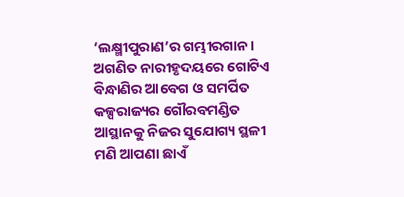‘ଲକ୍ଷ୍ମୀପୁରାଣ’ର ଗମ୍ଭୀରଗାନ । ଅଗଣିତ ନାରୀହୃଦୟରେ ଗୋଟିଏ ବିନ୍ଧାଣିର ଆବେଗ ଓ ସମର୍ପିତ କଳ୍ପରାଜ୍ୟର ଗୌରବମଣ୍ଡିତ ଆସ୍ଥାନକୁ ନିଜର ସୁଯୋଗ୍ୟ ସ୍ଥଳୀ ମଣି ଆପଣା ଛାଏଁ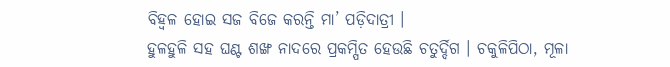ବିହ୍ବଳ ହୋଇ ସଜ ବିଜେ କରନ୍ତି ମା’ ପଡ଼ିଦାତ୍ରୀ ।
ହୁଳହୁଳି ସହ ଘଣ୍ଟ ଶଙ୍ଖ ନାଦରେ ପ୍ରକମ୍ପିତ ହେଉଛି ଚତୁର୍ଦ୍ଦିଗ । ଚକୁଳିପିଠା, ମୂଳା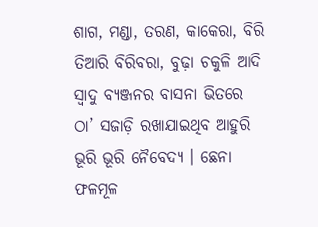ଶାଗ, ମଣ୍ଡା, ତରଣ, କାକେରା, ବିରି ତିଆରି ବିରିବରା, ବୁଢ଼ା ଚକୁଳି ଆଦି ସ୍ବାଦୁ ବ୍ୟଞ୍ଜନର ବାସନା ଭିତରେ ଠା’ ସଜାଡ଼ି ରଖାଯାଇଥିବ ଆହୁରି ଭୂରି ଭୂରି ନୈବେଦ୍ୟ । ଛେନା ଫଳମୂଳ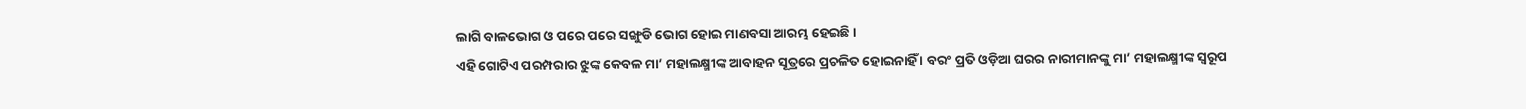ଲାଗି ବାଳଭୋଗ ଓ ପରେ ପରେ ସଙ୍ଖୁଡି ଭୋଗ ହୋଇ ମାଣବସା ଆରମ୍ଭ ହେଇଛି ।
ଏହି ଗୋଟିଏ ପରମ୍ପରାର ଝୁଙ୍କ କେବଳ ମା’ ମହାଲକ୍ଷ୍ମୀଙ୍କ ଆବାହନ ସୂତ୍ରରେ ପ୍ରଚଳିତ ହୋଇନାହିଁ । ବରଂ ପ୍ରତି ଓଡ଼ିଆ ଘରର ନାରୀମାନଙ୍କୁ ମା’ ମହାଲକ୍ଷ୍ମୀଙ୍କ ସ୍ବରୂପ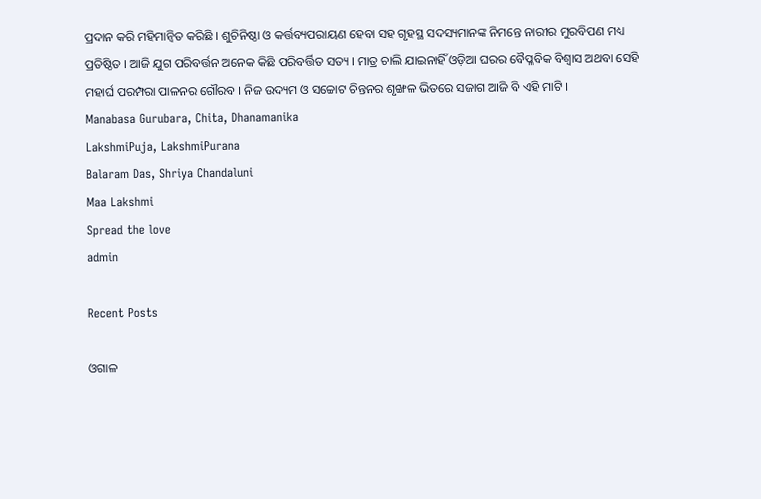ପ୍ରଦାନ କରି ମହିମାନ୍ବିତ କରିଛି । ଶୁଚିନିଷ୍ଠା ଓ କର୍ତ୍ତବ୍ୟପରାୟଣ ହେବା ସହ ଗୃହସ୍ଥ ସଦସ୍ୟମାନଙ୍କ ନିମନ୍ତେ ନାରୀର ମୁରବିପଣ ମଧ୍ୟ ପ୍ରତିଷ୍ଠିତ । ଆଜି ଯୁଗ ପରିବର୍ତ୍ତନ ଅନେକ କିଛି ପରିବର୍ତ୍ତିତ ସତ୍ୟ । ମାତ୍ର ଚାଲି ଯାଇନାହିଁ ଓଡ଼ିଆ ଘରର ବୈପ୍ଳବିକ ବିଶ୍ବାସ ଅଥବା ସେହି ମହାର୍ଘ ପରମ୍ପରା ପାଳନର ଗୌରବ । ନିଜ ଉଦ୍ୟମ ଓ ସଚ୍ଚୋଟ ଚିନ୍ତନର ଶୃଙ୍ଖଳ ଭିତରେ ସଜାଗ ଆଜି ବି ଏହି ମାଟି ।
Manabasa Gurubara, Chita, Dhanamanika
LakshmiPuja, LakshmiPurana
Balaram Das, Shriya Chandaluni
Maa Lakshmi
Spread the love
admin

Recent Posts

ଓଗାଳ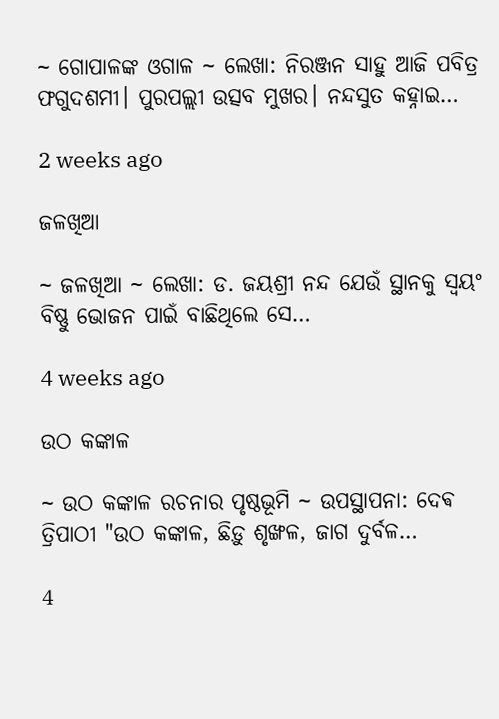~ ଗୋପାଳଙ୍କ ଓଗାଳ ~ ଲେଖା: ନିରଞ୍ଜନ ସାହୁ ଆଜି ପବିତ୍ର ଫଗୁଦଶମୀ। ପୁରପଲ୍ଲୀ ଉତ୍ସବ ମୁଖର। ନନ୍ଦସୁତ କହ୍ନାଇ…

2 weeks ago

ଜଳଖିଆ

~ ଜଳଖିଆ ~ ଲେଖା: ଡ. ଜୟଶ୍ରୀ ନନ୍ଦ ଯେଉଁ ସ୍ଥାନକୁ ସ୍ବୟଂ ବିଷ୍ଣୁ ଭୋଜନ ପାଇଁ ବାଛିଥିଲେ ସେ…

4 weeks ago

ଉଠ କଙ୍କାଳ

~ ଉଠ କଙ୍କାଳ ରଚନାର ପୃଷ୍ଠଭୂମି ~ ଉପସ୍ଥାପନା: ଦେଵ ତ୍ରିପାଠୀ "ଉଠ କଙ୍କାଳ, ଛିଡ଼ୁ ଶୃଙ୍ଖଳ, ଜାଗ ଦୁର୍ବଳ…

4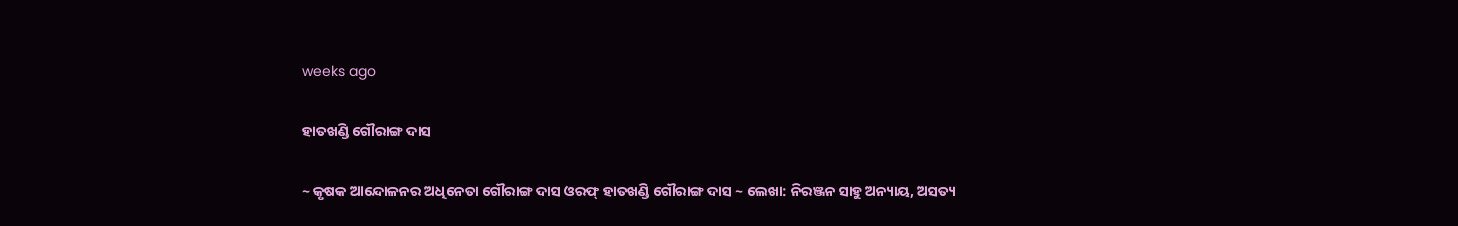weeks ago

ହାତଖଣ୍ଡି ଗୌରାଙ୍ଗ ଦାସ

~ କୃଷକ ଆନ୍ଦୋଳନର ଅଧିନେତା ଗୌରାଙ୍ଗ ଦାସ ଓରଫ୍ ହାତଖଣ୍ଡି ଗୌରାଙ୍ଗ ଦାସ ~ ଲେଖା: ନିରଞ୍ଜନ ସାହୁ ଅନ୍ୟାୟ, ଅସତ୍ୟ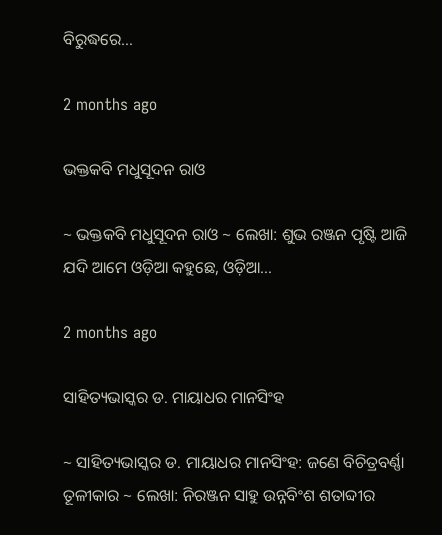ବିରୁଦ୍ଧରେ…

2 months ago

ଭକ୍ତକବି ମଧୁସୂଦନ ରାଓ

~ ଭକ୍ତକବି ମଧୁସୂଦନ ରାଓ ~ ଲେଖା: ଶୁଭ ରଞ୍ଜନ ପୃଷ୍ଟି ଆଜି ଯଦି ଆମେ ଓଡ଼ିଆ କହୁଛେ, ଓଡ଼ିଆ…

2 months ago

ସାହିତ୍ୟଭାସ୍କର ଡ. ମାୟାଧର ମାନସିଂହ

~ ସାହିତ୍ୟଭାସ୍କର ଡ. ମାୟାଧର ମାନସିଂହ: ଜଣେ ବିଚିତ୍ରବର୍ଣ୍ଣା ତୂଳୀକାର ~ ଲେଖା: ନିରଞ୍ଜନ ସାହୁ ଉନ୍ନବିଂଶ ଶତାବ୍ଦୀର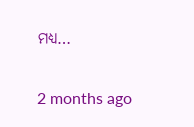ମଧ୍ୟ…

2 months ago